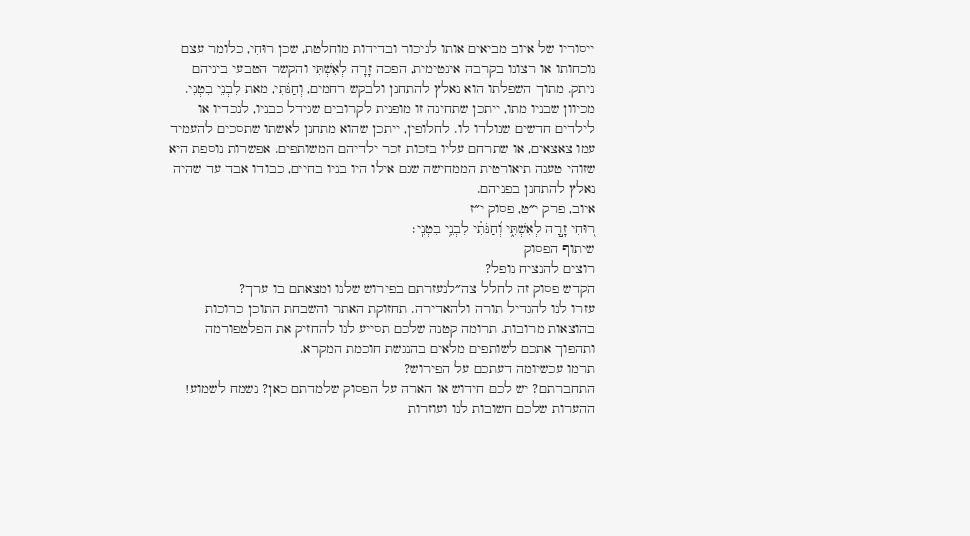ייסוריו של איוב מביאים אותו לניכור ובדידות מוחלטת, שכן רוּחִי, כלומר עצם נוכחותו או רצונו בקרבה אינטימית, הפכה זָרָה לְאִשְׁתִּי והקשר הטבעי ביניהם ניתק. מתוך השפלתו הוא נאלץ להתחנן ולבקש רחמים, וְחַנֹּתִי, מאת לִבְנֵי בִטְנִי. מכיוון שבניו מתו, ייתכן שתחינה זו מופנית לקרובים שגידל כבניו, לנכדיו או לילדים חדשים שנולדו לו. לחלופין, ייתכן שהוא מתחנן לאשתו שתסכים להעמיד עמו צאצאים, או שתרחם עליו בזכות זכר ילדיהם המשותפים. אפשרות נוספת היא שזוהי טענה תיאורטית הממחישה שגם אילו היו בניו בחיים, כבודו אבד עד שהיה נאלץ להתחנן בפניהם.
איוב, פרק י״ט, פסוק י״ז
ר֭וּחִי זָ֣רָה לְאִשְׁתִּ֑י וְ֝חַנֹּתִ֗י לִבְנֵ֥י בִטְנִֽי׃
שיתוף הפסוק
רוצים להנציח נופל?
הקדש פסוק זה לחלל צה״לנעזרתם בפירוש שלנו ומצאתם בו ערך?
עזרו לנו להגדיל תורה ולהאדירה. תחזוקת האתר והשבחת התוכן כרוכות בהוצאות מרובות. תרומה קטנה שלכם תסייע לנו להחזיק את הפלטפורמה ותהפוך אתכם לשותפים מלאים בהנגשת חוכמת המקרא.
תרמו עכשיומה דעתכם על הפירוש?
התחברתם? יש לכם חידוש או הארה על הפסוק שלמדתם כאן? נשמח לשמוע!
ההערות שלכם חשובות לנו ועוזרות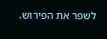לשפר את הפירוש.